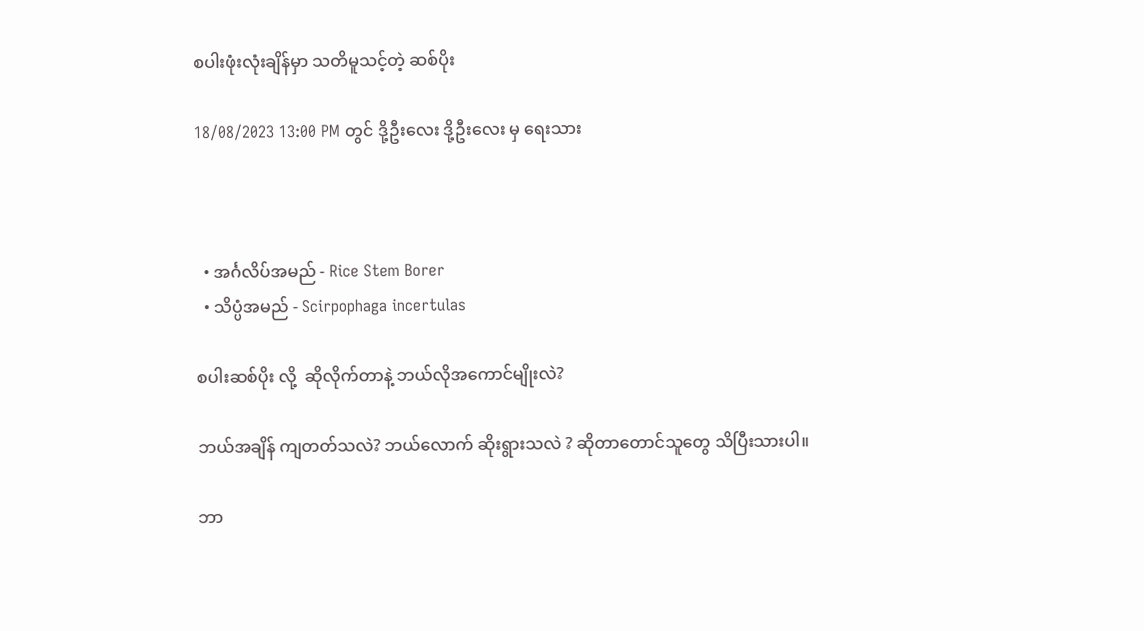စပါးဖုံးလုံးချိန်မှာ သတိမူသင့်တဲ့ ဆစ်ပိုး

18/08/2023 13:00 PM တွင် ဒို့ဦးလေး ဒို့ဦးလေး မှ ရေးသား



  • အင်္ဂလိပ်အမည် - Rice Stem Borer
  • သိပ္ပံအမည် - Scirpophaga incertulas

စပါးဆစ်ပိုး လို့  ဆိုလိုက်တာနဲ့ ဘယ်လိုအကောင်မျိုးလဲ?

ဘယ်အချိန် ကျတတ်သလဲ? ဘယ်လောက် ဆိုးရွားသလဲ ? ဆိုတာတောင်သူတွေ သိပြီးသားပါ။

ဘာ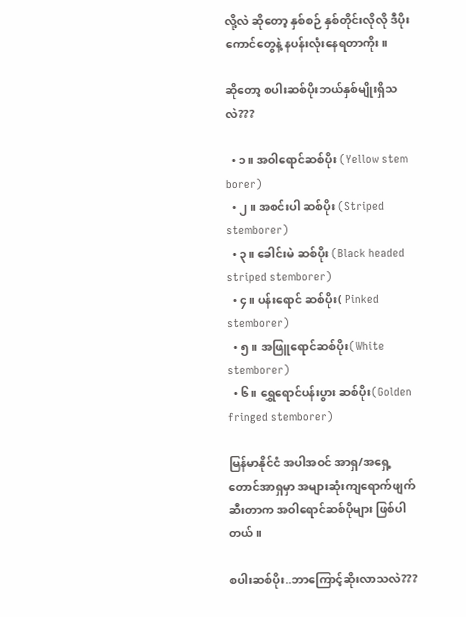လို့လဲ ဆိုတော့ နှစ်စဉ် နှစ်တိုင်းလိုလို ဒီပိုးကောင်တွေနဲ့ နပန်းလုံးနေရတာကိုး။

ဆိုတော့ စပါးဆစ်ပိုးဘယ်နှစ်မျိုးရှိသလဲ???

  • ၁။ အဝါရောင်ဆစ်ပိုး (Yellow stem borer)
  • ၂။ အစင်းပါ ဆစ်ပိုး (Striped stemborer)
  • ၃။ ခေါင်းမဲ ဆစ်ပိုး (Black headed striped stemborer)
  • ၄။ ပန်းရောင် ဆစ်ပိုး( Pinked stemborer)
  • ၅။ အဖြူရောင်ဆစ်ပိုး(White stemborer)
  • ၆။ ရွှေရောင်ပန်းပွား ဆစ်ပိုး(Golden fringed stemborer)

မြန်မာနိုင်ငံ အပါအဝင် အာရှ/အရှေ့တောင်အာရှမှာ အများဆုံးကျရောက်ဖျက်ဆီးတာက အဝါရောင်ဆစ်ပိုများ ဖြစ်ပါတယ်။

စပါးဆစ်ပိုး..ဘာကြောင့်ဆိုးလာသလဲ???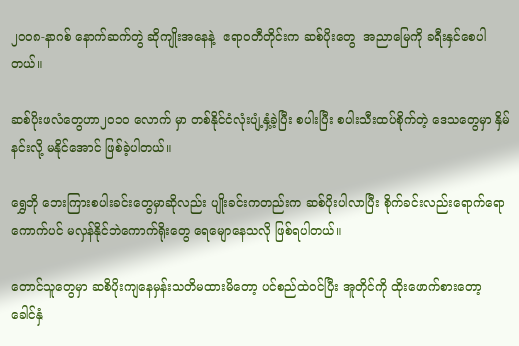၂၀၀၈-နာဂစ် နောက်ဆက်တွဲ ဆိုကျိုးအနေနဲ့  ဧရာဝတီတိုင်းက ဆစ်ပိုးတွေ  အညာမြေကို ခရီးနှင်စေပါတယ်။

ဆစ်ပိုးဖလံတွေဟာ၂၀၁၀ လောက် မှာ တစ်နိုင်ငံလုံးပျံ့နှံ့ခဲ့ပြီး စပါးပြီး စပါးသီးထပ်စိုက်တဲ့ ဒေသတွေမှာ နှိမ်နင်းလို့ မနိုင်အောင် ဖြစ်ခဲ့ပါတယ်။

ရွှေဘို ဘေးကြားစပါးခင်းတွေမှာဆိုလည်း ပျိုးခင်းကတည်းက ဆစ်ပိုးပါလာပြီး စိုက်ခင်းလည်းရောက်ရော ကောက်ပင် မလှန်နိုင်ဘဲကောက်ရိုးတွေ ရေမျောနေသလို ဖြစ်ရပါတယ်။

တောင်သူတွေမှာ ဆစိပိုးကျနေမှန်းသတိမထားမိတော့ ပင်စည်ထဲဝင်ပြီး အူတိုင်ကို ထိုးဖောက်စားတော့  ခေါင်နှံ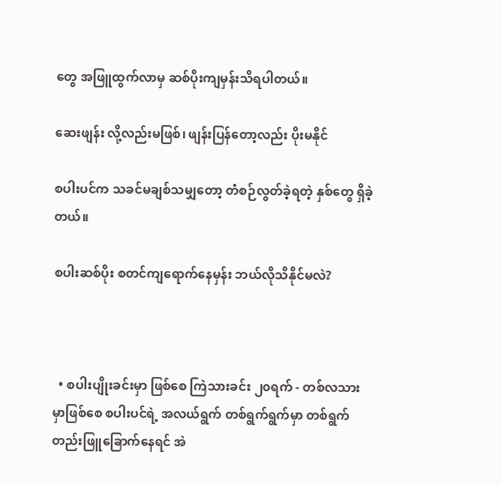တွေ အဖြူထွက်လာမှ ဆစ်ပိုးကျမှန်းသိရပါတယ်။

ဆေးဖျန်း လို့လည်းမဖြစ်၊ ဖျန်းပြန်တော့လည်း ပိုးမနိုင်

စပါးပင်က သခင်မချစ်သမျှတော့ တံစဉ်လွတ်ခဲ့ရတဲ့ နှစ်တွေ ရှိခဲ့တယ်။

စပါးဆစ်ပိုး စတင်ကျရောက်နေမှန်း ဘယ်လိုသိနိုင်မလဲ?



  • စပါးပျိုးခင်းမှာ ဖြစ်စေ ကြဲသားခင်း ၂၀ရက် - တစ်လသားမှာဖြစ်စေ စပါးပင်ရဲ့ အလယ်ရွက် တစ်ရွက်ရွက်မှာ တစ်ရွက်တည်းဖြူခြောက်နေရင် အဲ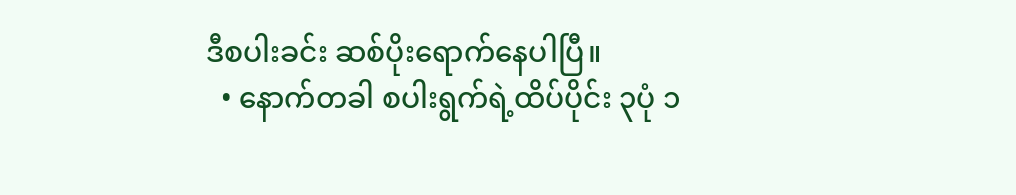ဒီစပါးခင်း ဆစ်ပိုးရောက်နေပါပြီ။
  • နောက်တခါ စပါးရွက်ရဲ့ထိပ်ပိုင်း ၃ပုံ ၁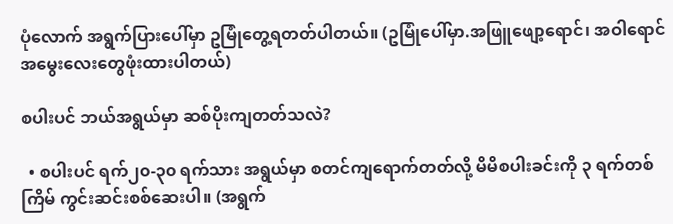ပုံလောက် အရွက်ပြားပေါ်မှာ ဥမြုံတွေ့ရတတ်ပါတယ်။ (ဥမြုံပေါ်မှာ.အဖြူဖျော့ရောင်၊ အဝါရောင်အမွေးလေးတွေဖုံးထားပါတယ်)

စပါးပင် ဘယ်အရွယ်မှာ ဆစ်ပိုးကျတတ်သလဲ?

  • စပါးပင် ရက်၂၀-၃၀ ရက်သား အရွယ်မှာ စတင်ကျရောက်တတ်လို့ မိမိစပါးခင်းကို ၃ ရက်တစ်ကြိမ် ကွင်းဆင်းစစ်ဆေးပါ။ (အရွက်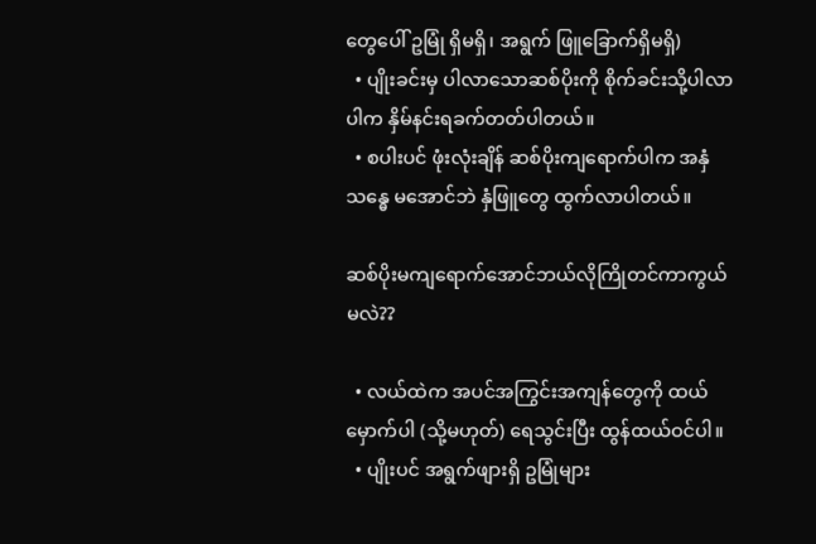တွေပေါ် ဥမြုံ ရှိမရှိ၊ အရွက် ဖြူခြောက်ရှိမရှိ)
  • ပျိုးခင်းမှ ပါလာသောဆစ်ပိုးကို စိုက်ခင်းသို့ပါလာပါက နှိမ်နင်းရခက်တတ်ပါတယ်။
  • စပါးပင် ဖုံးလုံးချိန် ဆစ်ပိုးကျရောက်ပါက အနှံသန္ဓေ မအောင်ဘဲ နှံဖြူတွေ ထွက်လာပါတယ်။

ဆစ်ပိုးမကျရောက်အောင်ဘယ်လိုကြိုတင်ကာကွယ်မလဲ??

  • လယ်ထဲက အပင်အကြွင်းအကျန်တွေကို ထယ်မှောက်ပါ (သို့မဟုတ်) ရေသွင်းပြီး ထွန်ထယ်ဝင်ပါ။
  • ပျိုးပင် အရွက်ဖျားရှိ ဥမြုံများ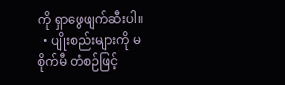ကို ရှာဖွေဖျက်ဆီးပါ။
  • ပျိုးစည်းများကို မစိုက်မီ တံစဉ်ဖြင့်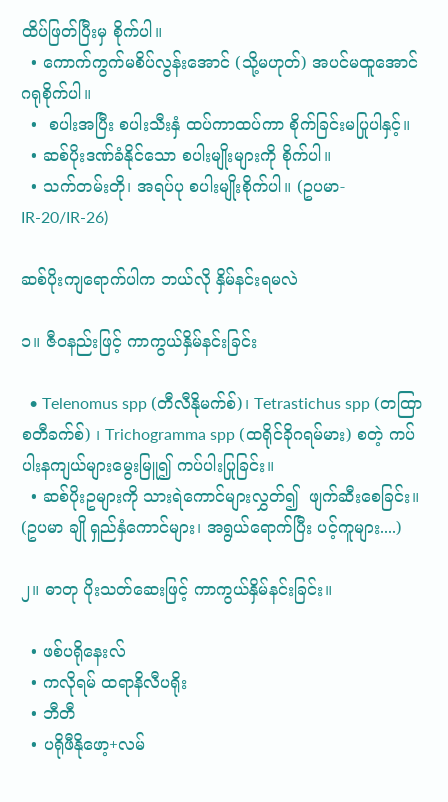ထိပ်ဖြတ်ပြီးမှ စိုက်ပါ။
  • ကောက်ကွက်မစိပ်လွန်းအောင် (သို့မဟုတ်) အပင်မထူအောင်ဂရုစိုက်ပါ။
  •  စပါးအပြီး စပါးသီးနှံ ထပ်ကာထပ်ကာ စိုက်ခြင်းမပြုပါနှင့်။
  • ဆစ်ပိုးဒဏ်ခံနိုင်သော စပါးမျိုးများကို စိုက်ပါ။
  • သက်တမ်းတို၊ အရပ်ပု စပါးမျိုးစိုက်ပါ။ (ဥပမာ-IR-20/IR-26)

ဆစ်ပိုးကျရောက်ပါက ဘယ်လို နှိမ်နင်းရမလဲ

၁။ ဇီဝနည်းဖြင့် ကာကွယ်နှိမ်နင်းခြင်း

  • Telenomus spp (တီလီနိုမက်စ်)၊ Tetrastichus spp (တထြာစတီခက်စ်) ၊ Trichogramma spp (ထရိုင်ခိုဂရမ်မား) စတဲ့ ကပ်ပါးနကျယ်များမွေးမြူ၍ ကပ်ပါးပြုခြင်း။
  • ဆစ်ပိုးဥများကို သားရဲကောင်များလွှတ်၍  ဖျက်ဆီးစေခြင်း။ (ဥပမာ ချို ရှည်နှံကောင်များ၊ အရွယ်ရောက်ပြီး ပင့်ကူများ....)

၂။ ဓာတု ပိုးသတ်ဆေးဖြင့် ကာကွယ်နှိမ်နင်းခြင်း။

  • ဖစ်ပရိုနေးလ်
  • ကလိုရမ် ထရာနိလီပရိုး
  • ဘီတီ
  • ပရိုဖီနိုဖော့+လမ်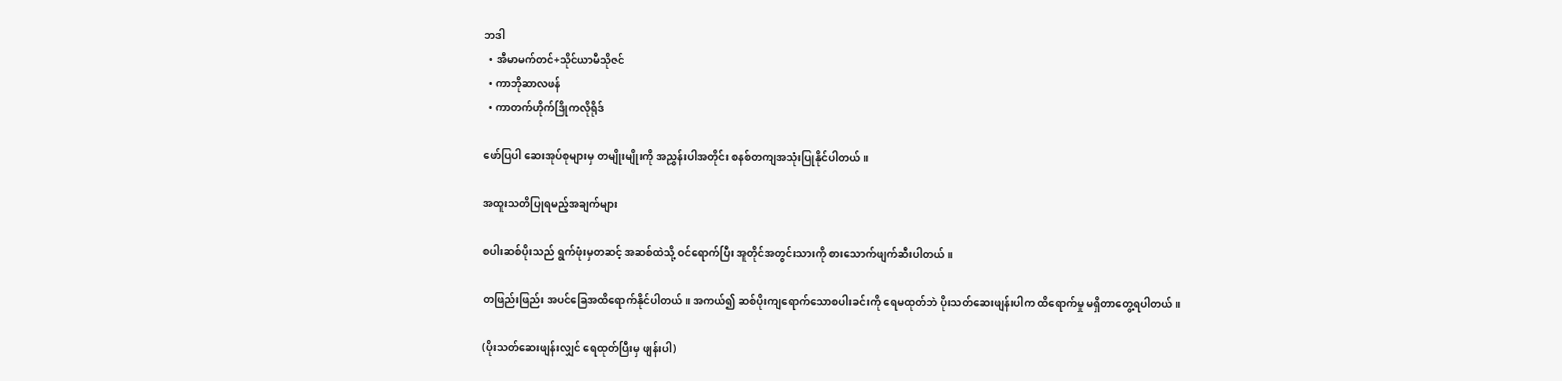ဘဒါ
  • အီမာမက်တင်+သိုင်ယာမီသိုဇင်
  • ကာဘိုဆာလဖန်
  • ကာတက်ဟိုက်ဒြိုကလိုရိုဒ်

ဖော်ပြပါ ဆေးအုပ်စုများမှ တမျိုးမျိုးကို အညွှန်းပါအတိုင်း စနစ်တကျအသုံးပြုနိုင်ပါတယ်။

အထူးသတိပြုရမည့်အချက်များ

စပါးဆစ်ပိုးသည် ရွက်ဖုံးမှတဆင့် အဆစ်ထဲသို့ ဝင်ရောက်ပြီး အူတိုင်အတွင်းသားကို စားသောက်ဖျက်ဆီးပါတယ်။

တဖြည်းဖြည်း အပင်ခြေအထိရောက်နိုင်ပါတယ်။ အကယ်၍ ဆစ်ပိုးကျရောက်သောစပါးခင်းကို ရေမထုတ်ဘဲ ပိုးသတ်ဆေးဖျန်းပါက ထိရောက်မှု မရှိတာတွေ့ရပါတယ်။

(ပိုးသတ်ဆေးဖျန်းလျှင် ရေထုတ်ပြီးမှ ဖျန်းပါ)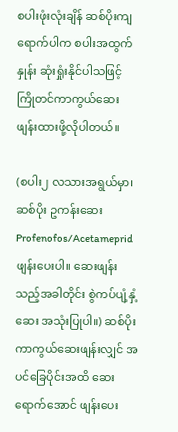စပါးဖုံးလုံးချိန် ဆစ်ပိုးကျရောက်ပါက စပါးအထွက်နှုန်း ဆုံးရှုံးနိုင်ပါသဖြင့် ကြိုတင်ကာကွယ်ဆေး ဖျန်းထားဖို့လိုပါတယ်။

(စပါး၂ လသားအရွယ်မှာ၊ ဆစ်ပိုး ဥကန်းဆေး Profenofos/Acetamepridဖျန်းပေးပါ။ ဆေးဖျန်းသည့်အခါတိုင်း စွဲကပ်ပျံ့နှံ့ဆေး အသုံးပြုပါ။) ဆစ်ပိုးကာကွယ်ဆေးဖျန်းလျှင် အပင်ခြေပိုင်းအထိ ဆေးရောက်အောင် ဖျန်းပေး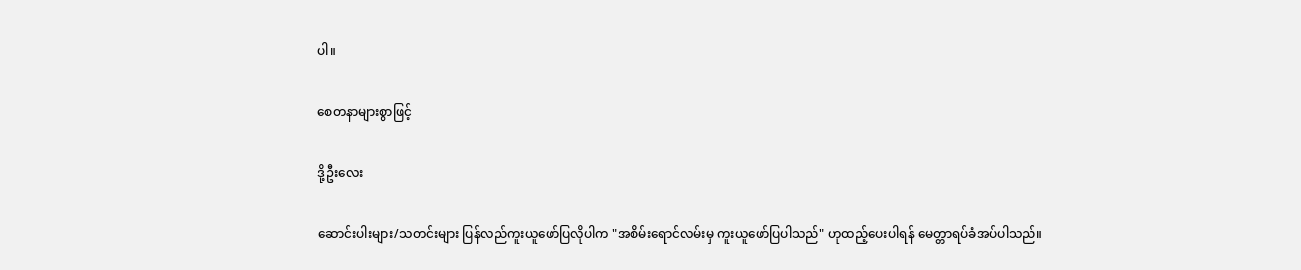ပါ။

စေတနာများစွာဖြင့်

ဒို့ဦးလေး

ဆောင်းပါးများ/သတင်းများ ပြန်လည်ကူးယူဖော်ပြလိုပါက "အစိမ်းရောင်လမ်းမှ ကူးယူဖော်ပြပါသည်" ဟုထည့်ပေးပါရန် မေတ္တာရပ်ခံအပ်ပါသည်။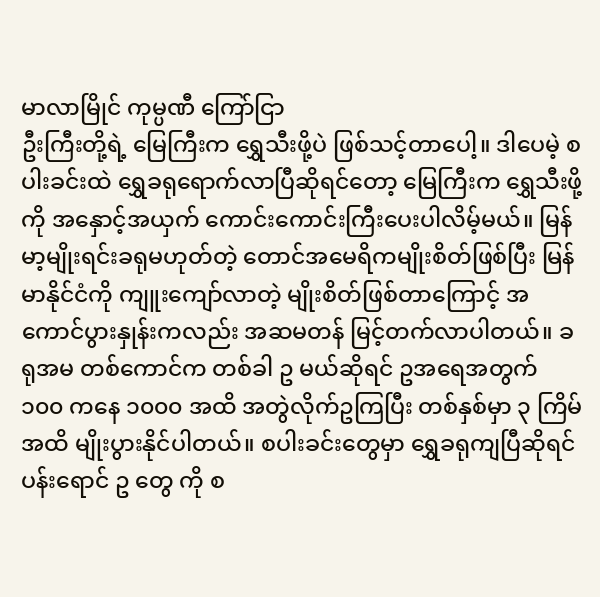မာလာမြိုင် ကုမ္ပဏီ ကြော်ငြာ
ဦးကြီးတို့ရဲ့ မြေကြီးက ရွှေသီးဖို့ပဲ ဖြစ်သင့်တာပေါ့။ ဒါပေမဲ့ စပါးခင်းထဲ ရွှေခရုရောက်လာပြီဆိုရင်တော့ မြေကြီးက ရွှေသီးဖို့ကို အနှောင့်အယှက် ကောင်းကောင်းကြီးပေးပါလိမ့်မယ်။ မြန်မာ့မျိုးရင်းခရုမဟုတ်တဲ့ တောင်အမေရိကမျိုးစိတ်ဖြစ်ပြီး မြန်မာနိုင်ငံကို ကျူးကျော်လာတဲ့ မျိုးစိတ်ဖြစ်တာကြောင့် အကောင်ပွားနှုန်းကလည်း အဆမတန် မြင့်တက်လာပါတယ်။ ခရုအမ တစ်ကောင်က တစ်ခါ ဥ မယ်ဆိုရင် ဥအရေအတွက် ၁၀၀ ကနေ ၁၀၀၀ အထိ အတွဲလိုက်ဥကြပြီး တစ်နှစ်မှာ ၃ ကြိမ်အထိ မျိုးပွားနိုင်ပါတယ်။ စပါးခင်းတွေမှာ ရွှေခရုကျပြီဆိုရင် ပန်းရောင် ဥ တွေ ကို စ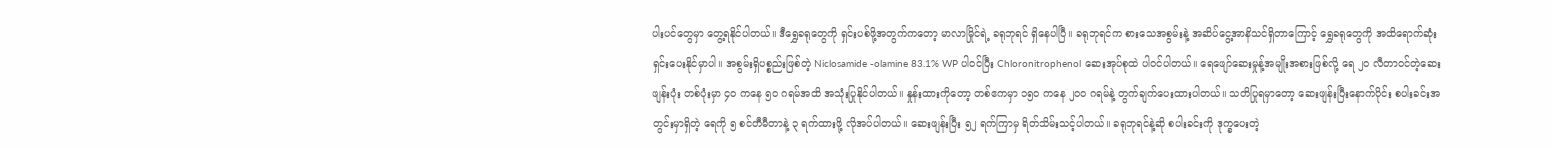ပါးပင်တွေမှာ တွေ့ရနိုင်ပါတယ်။ ဒီရွှေခရုတွေကို ရှင်းပစ်ဖို့အတွက်ကတော့ မာလာမြိုင်ရဲ့ ခရုဘုရင် ရှိနေပါပြီ။ ခရုဘုရင်က စားသေအစွမ်းနဲ့ အဆိပ်ငွေ့အာနိသင်ရှိတာကြောင့် ရွှေခရုတွေကို အထိရောက်ဆုံး ရှင်းပေးနိုင်မှာပါ။ အစွမ်းရှိပစ္စည်းဖြစ်တဲ့ Niclosamide -olamine 83.1% WP ပါဝင်ပြီး Chloronitrophenol ဆေးအုပ်စုထဲ ပါဝင်ပါတယ်။ ရေဖျော်ဆေးမှုန့်အမျိုးအစားဖြစ်လို့ ရေ ၂၀ လီတာဝင်တဲ့ဆေးဖျန်းပုံး တစ်ပုံးမှာ ၄၀ ကနေ ၅၀ ဂရမ်အထိ အသုံးပြုနိုင်ပါတယ်။ နှုန်းထားကိုတော့ တစ်ဧကမှာ ၁၅၀ ကနေ ၂၀၀ ဂရမ်နဲ့ တွက်ချက်ပေးထားပါတယ်။ သတိပြုရမှာတော့ ဆေးဖျန်းပြီးနောက်ပိုင်း စပါးခင်းအတွင်းမှာရှိတဲ့ ရေကို ၅ စင်တီမီတာနဲ့ ၃ ရက်ထားဖို့ လိုအပ်ပါတယ်။ ဆေးဖျန်းပြီး ၅၂ ရက်ကြာမှ ရိတ်သိမ်းသင့်ပါတယ်။ ခရုဘုရင်နဲ့ဆို စပါးခင်းကို ဒုက္ခပေးတဲ့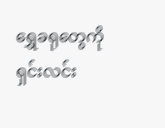ရွှေခရုတွေကို ရှင်းလင်း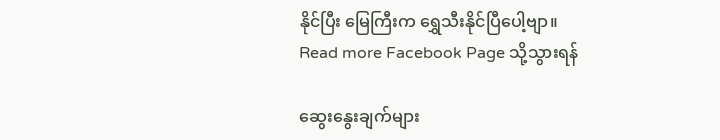နိုင်ပြီး မြေကြီးက ရွှေသီးနိုင်ပြီပေါ့ဗျာ။
Read more Facebook Page သို့သွားရန်

ဆွေးနွေးချက်များ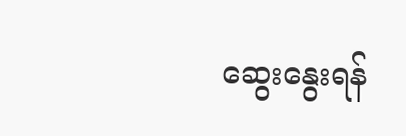ဆွေးနွေးရန်